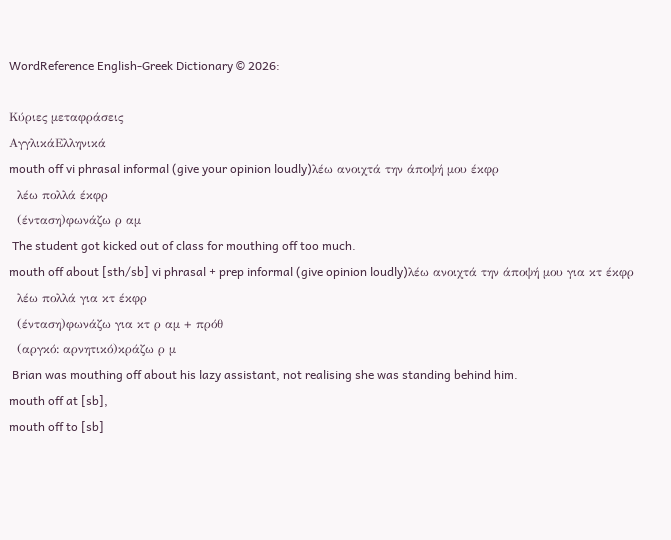WordReference English-Greek Dictionary © 2026:

Κύριες μεταφράσεις
ΑγγλικάΕλληνικά
mouth off vi phrasal informal (give your opinion loudly)λέω ανοιχτά την άποψή μου έκφρ
  λέω πολλά έκφρ
  (ένταση)φωνάζω ρ αμ
 The student got kicked out of class for mouthing off too much.
mouth off about [sth/sb] vi phrasal + prep informal (give opinion loudly)λέω ανοιχτά την άποψή μου για κτ έκφρ
  λέω πολλά για κτ έκφρ
  (ένταση)φωνάζω για κτ ρ αμ + πρόθ
  (αργκό: αρνητικό)κράζω ρ μ
 Brian was mouthing off about his lazy assistant, not realising she was standing behind him.
mouth off at [sb],
mouth off to [sb]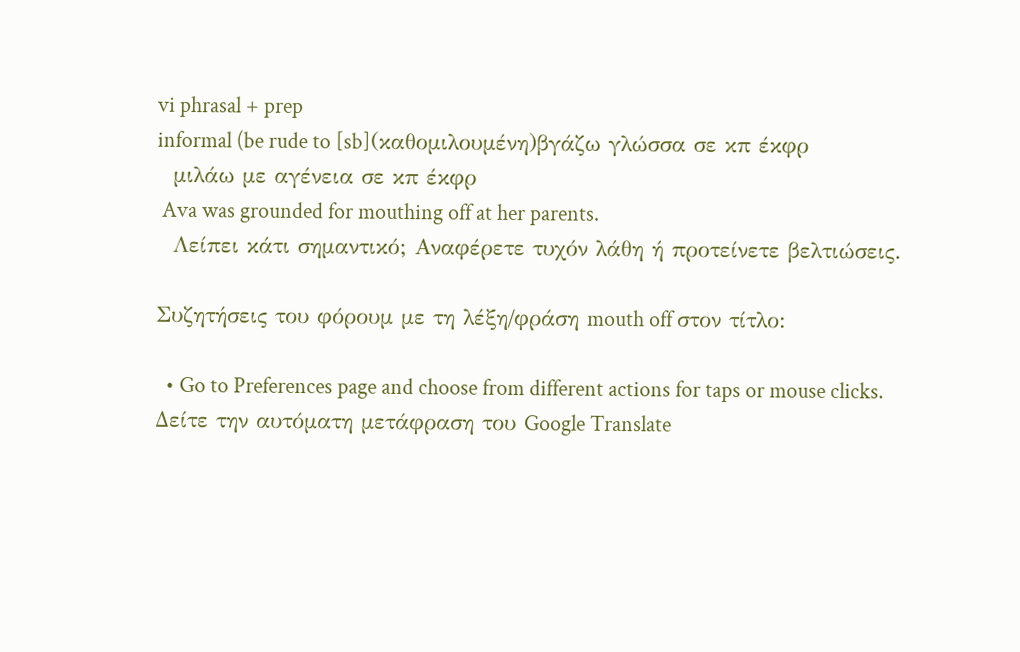vi phrasal + prep
informal (be rude to [sb](καθομιλουμένη)βγάζω γλώσσα σε κπ έκφρ
  μιλάω με αγένεια σε κπ έκφρ
 Ava was grounded for mouthing off at her parents.
  Λείπει κάτι σημαντικό; Αναφέρετε τυχόν λάθη ή προτείνετε βελτιώσεις.

Συζητήσεις του φόρουμ με τη λέξη/φράση mouth off στον τίτλο:

  • Go to Preferences page and choose from different actions for taps or mouse clicks.
Δείτε την αυτόματη μετάφραση του Google Translate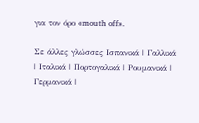για τον όρο «mouth off».

Σε άλλες γλώσσες Ισπανικά | Γαλλικά | Ιταλικά | Πορτογαλικά | Ρουμανικά | Γερμανικά |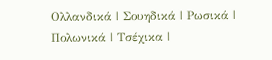Ολλανδικά | Σουηδικά | Ρωσικά | Πολωνικά | Τσέχικα |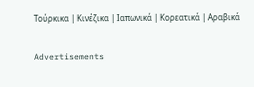Τούρκικα | Κινέζικα | Ιαπωνικά | Κορεατικά | Αραβικά

Advertisements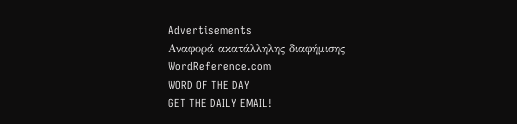Advertisements
Αναφορά ακατάλληλης διαφήμισης
WordReference.com
WORD OF THE DAY
GET THE DAILY EMAIL!